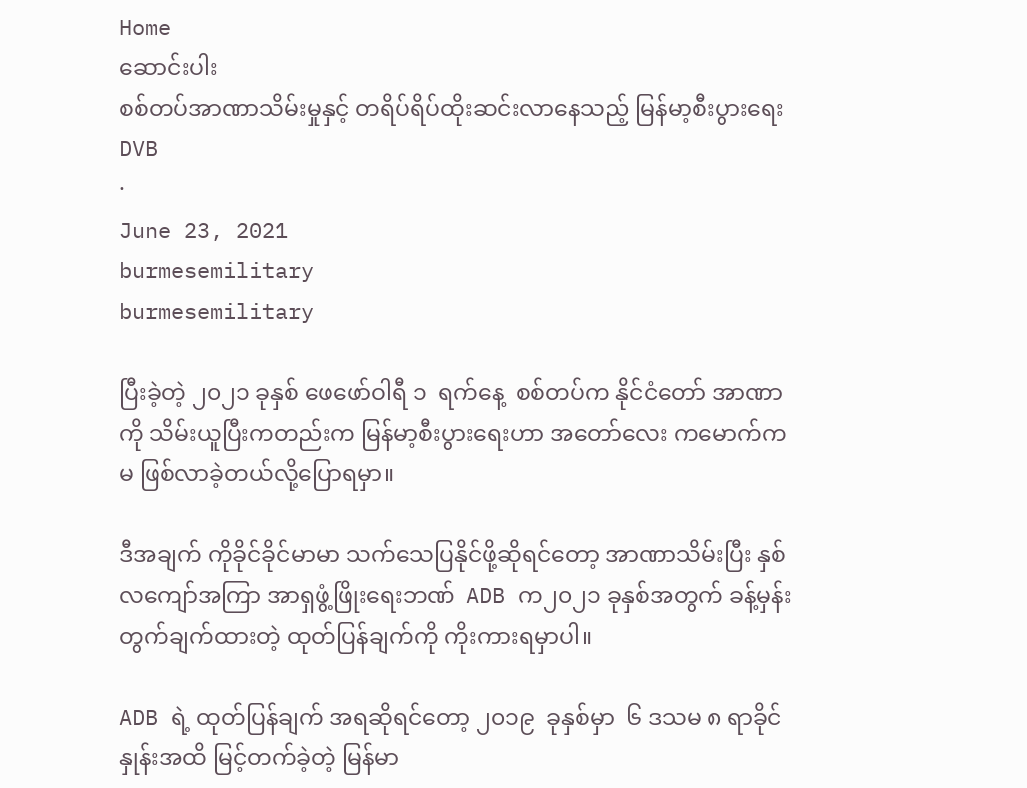Home
ဆောင်းပါး
စစ်တပ်အာဏာသိမ်းမှုနှင့် တရိပ်ရိပ်ထိုးဆင်းလာနေသည့် မြန်မာ့စီးပွားရေး
DVB
·
June 23, 2021
burmesemilitary
burmesemilitary

ပြီးခဲ့တဲ့ ၂၀၂၁ ခုနှစ် ဖေဖော်ဝါရီ ၁  ရက်နေ့  စစ်တပ်က နိုင်ငံတော် အာဏာကို သိမ်းယူပြီးကတည်းက မြန်မာ့စီးပွားရေးဟာ အတော်လေး ကမောက်ကမ ဖြစ်လာခဲ့တယ်လို့ပြောရမှာ။

ဒီအချက် ကိုခိုင်ခိုင်မာမာ သက်သေပြနိုင်ဖို့ဆိုရင်တော့ အာဏာသိမ်းပြီး နှစ်လကျော်အကြာ အာရှဖွံ့ဖြိုးရေးဘဏ်  ADB က၂၀၂၁ ခုနှစ်အတွက် ခန့်မှန်းတွက်ချက်ထားတဲ့ ထုတ်ပြန်ချက်ကို ကိုးကားရမှာပါ။

ADB ရဲ့ ထုတ်ပြန်ချက် အရဆိုရင်တော့ ၂၀၁၉  ခုနှစ်မှာ  ၆ ဒသမ ၈ ရာခိုင်နှုန်းအထိ မြင့်တက်ခဲ့တဲ့ မြန်မာ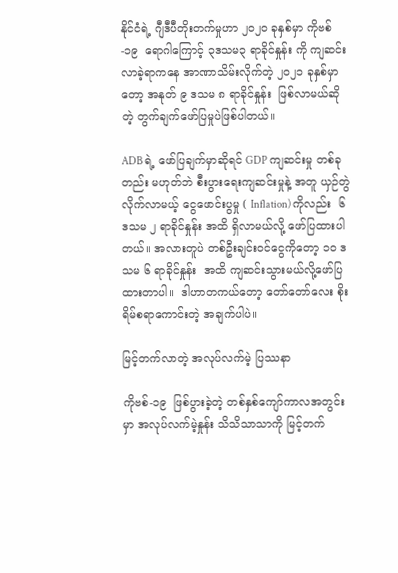နိုင်ငံရဲ့ ဂျီဒီပီတိုးတက်မှုဟာ ၂၀၂၀ ခုနှစ်မှာ ကိုဗစ် -၁၉  ရောဂါကြောင့် ၃ဒသမ၃ ရာခိုင်နှုန်း ကို ကျဆင်းလာခဲ့ရာကနေ အာဏာသိမ်းလိုက်တဲ့ ၂၀၂၁ ခုနှစ်မှာတော့ အနုတ် ၉ ဒသမ ၈ ရာခိုင်နှုန်း  ဖြစ်လာမယ်ဆိုတဲ့ တွက်ချက်ဖော်ပြမှုပဲဖြစ်ပါတယ်။

ADB ရဲ့ ဖော်ပြချက်မှာဆိုရင် GDP ကျဆင်းမှု တစ်ခုတည်း မဟုတ်ဘဲ စီးပွားရေးကျဆင်းမှုနဲ့ အတူ ယှဉ်တွဲလိုက်လာမယ့် ငွေဖောင်းပွမှု ( Inflation) ကိုလည်း  ၆ ဒသမ ၂ ရာခိုင်နှုန်း အထိ ရှိလာမယ်လို့ ဖော်ပြထားပါတယ်။ အလားတူပဲ တစ်ဦးချင်းဝင်ငွေကိုတော့ ၁၀ ဒသမ ၆ ရာခိုင်နှုန်း  အထိ ကျဆင်းသွားမယ်လို့ဖော်ပြထားတာပါ။  ဒါဟာတကယ်တော့ တော်တော်လေး စိုးရိမ်စရာကောင်းတဲ့ အချက်ပါပဲ။

မြင့်တက်လာတဲ့ အလုပ်လက်မဲ့ ပြဿနာ

ကိုဗစ်-၁၉  ဖြစ်ပွားခဲ့တဲ့ တစ်နှစ်ကျော်ကာလအတွင်းမှာ အလုပ်လက်မဲ့နှုန်း သိသိသာသာကို မြင့်တက်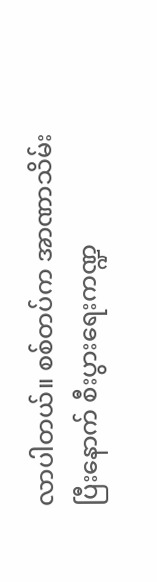လာပါတယ်။ စစ်တပ်က အာဏာသိမ်းပြီးနောက် စီးပွားရေးကဏ္ဍ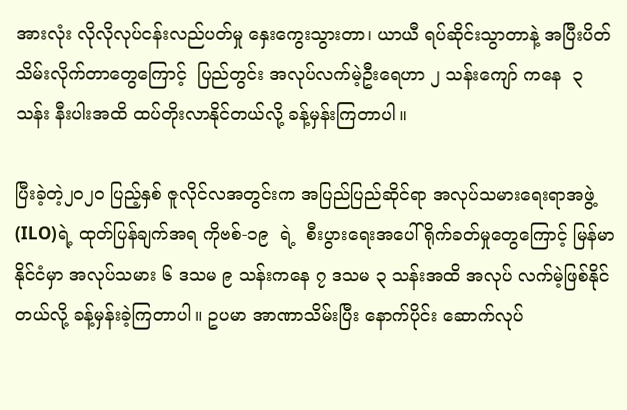အားလုံး လိုလိုလုပ်ငန်းလည်ပတ်မှု နှေးကွေးသွားတာ၊ ယာယီ ရပ်ဆိုင်းသွာတာနဲ့ အပြီးပိတ်သိမ်းလိုက်တာတွေကြောင့်  ပြည်တွင်း အလုပ်လက်မဲ့ဦးရေဟာ ၂ သန်းကျော် ကနေ  ၃ သန်း နီးပါးအထိ ထပ်တိုးလာနိုင်တယ်လို့ ခန့်မှန်းကြတာပါ။

ပြီးခဲ့တဲ့၂၀၂၀ ပြည့်နှစ် ဇူလိုင်လအတွင်းက အပြည်ပြည်ဆိုင်ရာ အလုပ်သမားရေးရာအဖွဲ့ (ILO)ရဲ့ ထုတ်ပြန်ချက်အရ ကိုဗစ်-၁၉  ရဲ့  စီးပွားရေးအပေါ် ရိုက်ခတ်မှုတွေကြောင့် မြန်မာနိုင်ငံမှာ အလုပ်သမား ၆ ဒသမ ၉ သန်းကနေ ၇ ဒသမ ၃ သန်းအထိ အလုပ် လက်မဲ့ဖြစ်နိုင်တယ်လို့ ခန့်မှန်းခဲ့ကြတာပါ။ ဥပမာ အာဏာသိမ်းပြီး နောက်ပိုင်း ဆောက်လုပ်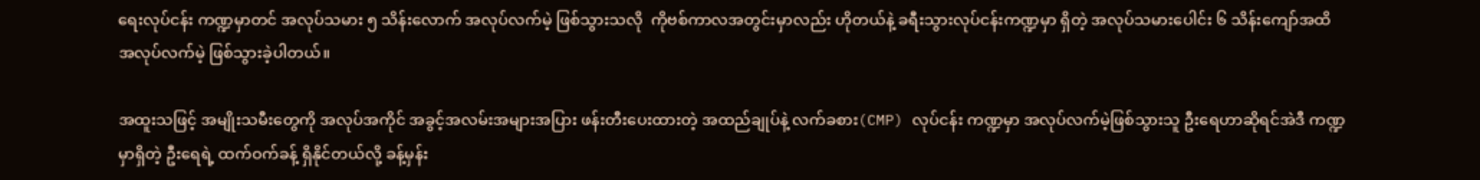ရေးလုပ်ငန်း ကဏ္ဍမှာတင် အလုပ်သမား ၅ သိန်းလောက် အလုပ်လက်မဲ့ ဖြစ်သွားသလို  ကိုဗစ်ကာလအတွင်းမှာလည်း ဟိုတယ်နဲ့ ခရီးသွားလုပ်ငန်းကဏ္ဍမှာ ရှိတဲ့ အလုပ်သမားပေါင်း ၆ သိန်းကျော်အထိ အလုပ်လက်မဲ့ ဖြစ်သွားခဲ့ပါတယ်။

အထူးသဖြင့် အမျိုးသမီးတွေကို အလုပ်အကိုင် အခွင့်အလမ်းအများအပြား ဖန်းတီးပေးထားတဲ့ အထည်ချုပ်နဲ့ လက်ခစား(CMP) လုပ်ငန်း ကဏ္ဍမှာ အလုပ်လက်မဲ့ဖြစ်သွားသူ ဦးရေဟာဆိုရင်အဲဒီ ကဏ္ဍမှာရှိတဲ့ ဦးရေရဲ့ ထက်ဝက်ခန့် ရှိနိုင်တယ်လို့ ခန့်မှန်း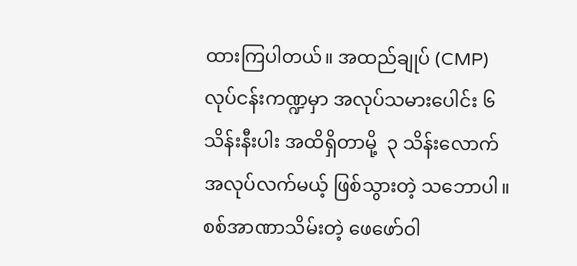ထားကြပါတယ်။ အထည်ချုပ် (CMP) လုပ်ငန်းကဏ္ဍမှာ အလုပ်သမားပေါင်း ၆ သိန်းနီးပါး အထိရှိတာမို့  ၃ သိန်းလောက် အလုပ်လက်မယ့် ဖြစ်သွားတဲ့ သဘောပါ။ စစ်အာဏာသိမ်းတဲ့ ဖေဖော်ဝါ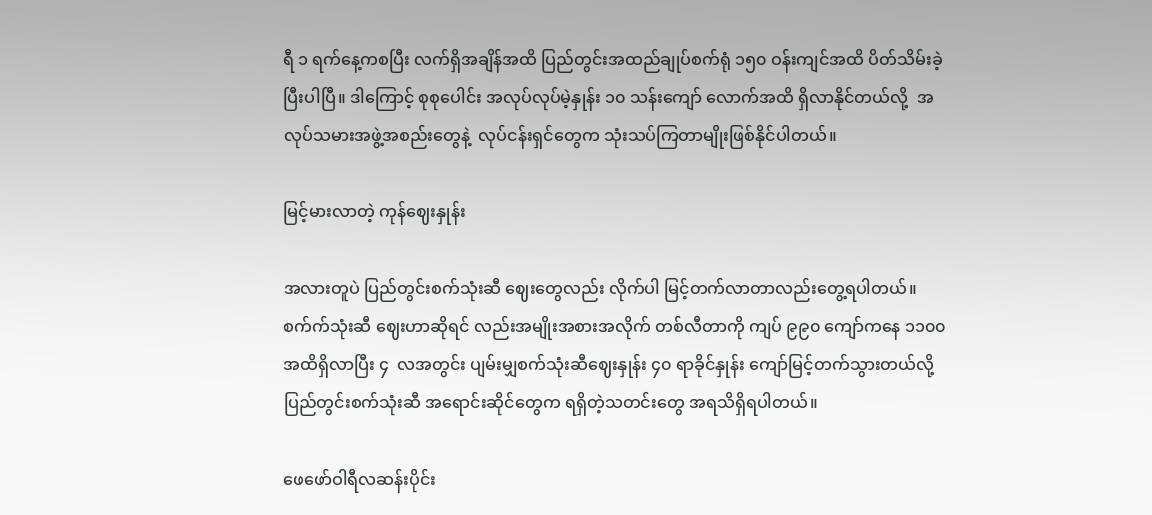ရီ ၁ ရက်နေ့ကစပြီး လက်ရှိအချိန်အထိ ပြည်တွင်းအထည်ချုပ်စက်ရုံ ၁၅၀ ဝန်းကျင်အထိ ပိတ်သိမ်းခဲ့ပြီးပါပြီ။ ဒါကြောင့် စုစုပေါင်း အလုပ်လုပ်မဲ့နှုန်း ၁၀ သန်းကျော် လောက်အထိ ရှိလာနိုင်တယ်လို့  အလုပ်သမားအဖွဲ့အစည်းတွေနဲ့  လုပ်ငန်းရှင်တွေက သုံးသပ်ကြတာမျိုးဖြစ်နိုင်ပါတယ်။

မြင့်မားလာတဲ့ ကုန်ဈေးနှုန်း

အလားတူပဲ ပြည်တွင်းစက်သုံးဆီ ဈေးတွေလည်း လိုက်ပါ မြင့်တက်လာတာလည်းတွေ့ရပါတယ်။ စက်က်သုံးဆီ ဈေးဟာဆိုရင် လည်းအမျိုးအစားအလိုက် တစ်လီတာကို ကျပ် ၉၉၀ ကျော်ကနေ ၁၁၀၀ အထိရှိလာပြီး ၄  လအတွင်း ပျမ်းမျှစက်သုံးဆီဈေးနှုန်း ၄၀ ရာခိုင်နှုန်း ကျော်မြင့်တက်သွားတယ်လို့  ပြည်တွင်းစက်သုံးဆီ အရောင်းဆိုင်တွေက ရရှိတဲ့သတင်းတွေ အရသိရှိရပါတယ်။

ဖေဖော်ဝါရီလဆန်းပိုင်း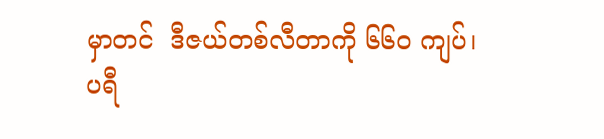မှာတင်  ဒီဇယ်တစ်လီတာကို ၆၆၀ ကျပ်၊ ပရီ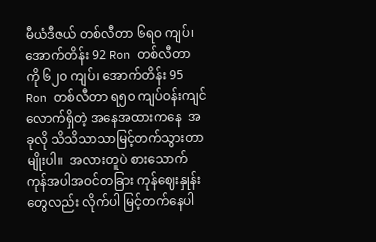မီယံဒီဇယ် တစ်လီတာ ၆ရဝ ကျပ်၊ အောက်တိန်း 92 Ron တစ်လီတာ ကို ၆၂၀ ကျပ်၊ အောက်တိန်း 95 Ron တစ်လီတာ ရ၅၀ ကျပ်ဝန်းကျင်လောက်ရှိတဲ့ အနေအထားကနေ  အခုလို သိသိသာသာမြင့်တက်သွားတာမျိုးပါ။  အလားတူပဲ စားသောက်ကုန်အပါအဝင်တခြား ကုန်ဈေးနှုန်းတွေလည်း လိုက်ပါ မြင့်တက်နေပါ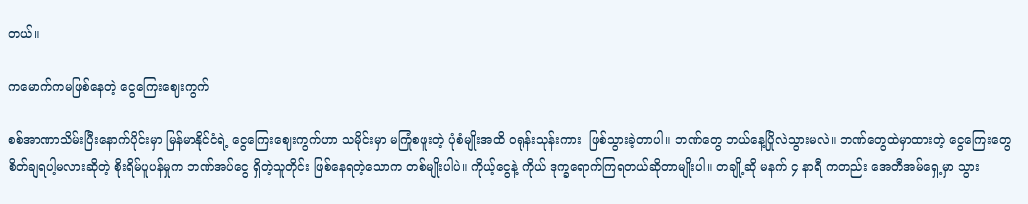တယ်။

ကမောက်ကမဖြစ်နေတဲ့ ငွေကြေးဈေးကွက်

စစ်အာဏာသိမ်းပြီးနောက်ပိုင်းမှာ မြန်မာနိုင်ငံရဲ့ ငွေကြေးဈေးကွက်ဟာ သမိုင်းမှာ မကြုံစဖူးတဲ့ ပုံစံမျိုးအထိ ဝရုန်းသုန်းကား  ဖြစ်သွားခဲ့တာပါ။ ဘဏ်တွေ ဘယ်နေ့ပြိုလဲသွားမလဲ။ ဘဏ်တွေထဲမှာထားတဲ့ ငွေကြေးတွေ စိတ်ချရပါ့မလားဆိုတဲ့ စိုးရိမ်ပူပန်မှုက ဘဏ်အပ်ငွေ ရှိတဲ့သူတိုင်း ဖြစ်နေရတဲ့သောက တစ်မျိုးပါပဲ။ ကိုယ့်ငွေနဲ့ ကိုယ် ဒုက္ခရောက်ကြရတယ်ဆိုတာမျိုးပါ။ တချို့ဆို မနက် ၄ နာရီ ကတည်း အေတီအမ်ရှေ့မှာ သွား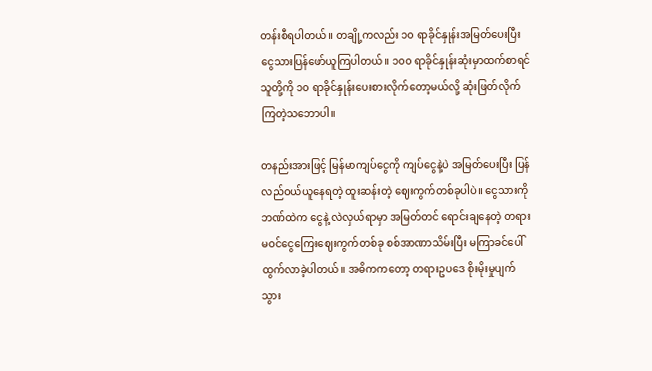တန်းစီရပါတယ်။ တချို့ကလည်း ၁၀ ရာခိုင်နှုန်းအမြတ်ပေးပြီး ငွေသားပြန်ဖော်ယူကြပါတယ်။ ၁၀၀ ရာခိုင်နှုန်းဆုံးမှာထက်စာရင် သူတို့ကို ၁၀ ရာခိုင်နှုန်းပေးစားလိုက်တော့မယ်လို့ ဆုံးဖြတ်လိုက်ကြတဲ့သဘောပါ။

တနည်းအားဖြင့် မြန်မာကျပ်ငွေကို ကျပ်ငွေနဲ့ပဲ အမြတ်ပေးပြီး ပြန်လည်ဝယ်ယူနေရတဲ့ ထူးဆန်းတဲ့ ဈေးကွက်တစ်ခုပါပဲ။ ငွေသားကို ဘဏ်ထဲက ငွေနဲ့ လဲလှယ်ရာမှာ အမြတ်တင် ရောင်းချနေတဲ့ တရားမဝင်ငွေကြေးဈေးကွက်တစ်ခု စစ်အာဏာသိမ်းပြီး မကြာခင်ပေါ်ထွက်လာခဲ့ပါတယ်။ အဓိကကတော့ တရားဥပဒေ စိုးမိုးမှုပျက်သွား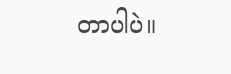တာပါပဲ။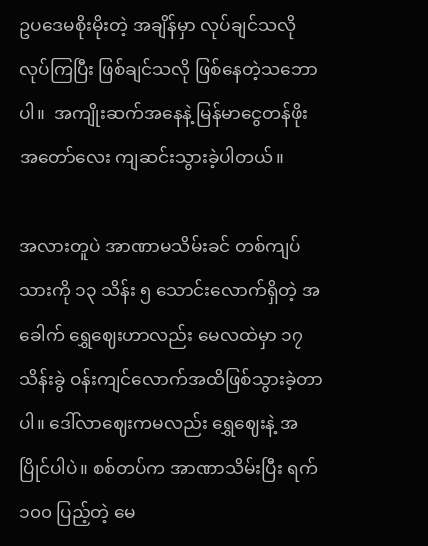ဥပဒေမစိုးမိုးတဲ့ အချိန်မှာ လုပ်ချင်သလို လုပ်ကြပြီး ဖြစ်ချင်သလို ဖြစ်နေတဲ့သဘောပါ။  အကျိုးဆက်အနေနဲ့ မြန်မာငွေတန်ဖိုးအတော်လေး ကျဆင်းသွားခဲ့ပါတယ်။

အလားတူပဲ အာဏာမသိမ်းခင် တစ်ကျပ်သားကို ၁၃ သိန်း ၅ သောင်းလောက်ရှိတဲ့ အခေါက် ရွှေဈေးဟာလည်း မေလထဲမှာ ၁၇  သိန်းခွဲ ဝန်းကျင်လောက်အထိဖြစ်သွားခဲ့တာပါ။ ဒေါ်လာဈေးကမလည်း ရွှေဈေးနဲ့ အပြိုင်ပါပဲ။ စစ်တပ်က အာဏာသိမ်းပြီး ရက် ၁၀၀ ပြည့်တဲ့ မေ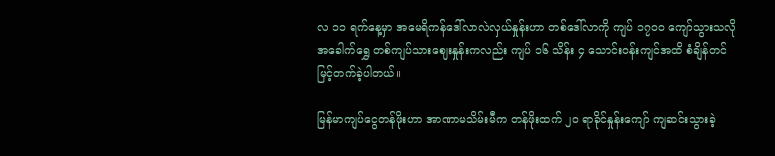လ ၁၁ ရက်နေ့မှာ အမေရိကန်ဒေါ်လာလဲလှယ်နှုန်းဟာ တစ်ဒေါ်လာကို ကျပ် ၁၇၀၀ ကျော်သွားသလို အခေါက်ရွှေ တစ်ကျပ်သားဈေးနှုန်းကလည်း ကျပ် ၁၆ သိန်း ၄ သောင်းဝန်းကျင်အထိ စံချိန်တင် မြင့်တက်ခဲ့ပါတယ်။

မြန်မာကျပ်ငွေတန်ဖိုးဟာ အာဏာမသိမ်းမီက တန်ဖိုးထက် ၂၀ ရာခိုင်နှုန်းကျော် ကျဆင်းသွားခဲ့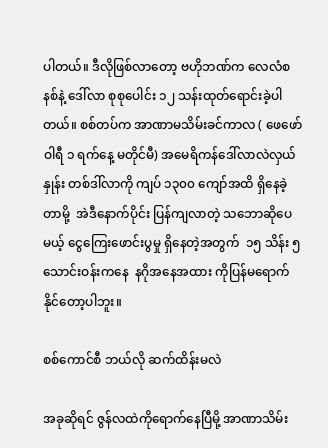ပါတယ်။ ဒီလိုဖြစ်လာတော့ ဗဟိုဘဏ်က လေလံစနစ်နဲ့ ဒေါ်လာ စုစုပေါင်း ၁၂ သန်းထုတ်ရောင်းခဲ့ပါတယ်။ စစ်တပ်က အာဏာမသိမ်းခင်ကာလ ( ဖေဖော်ဝါရီ ၁ ရက်နေ့ မတိုင်မီ) အမေရိကန်ဒေါ်လာလဲလှယ်နှုန်း တစ်ဒါ်လာကို ကျပ် ၁၃၀၀ ကျော်အထိ ရှိနေခဲ့တာမို့  အဲဒီနောက်ပိုင်း ပြန်ကျလာတဲ့ သဘောဆိုပေမယ့် ငွေကြေးဖောင်းပွမှု ရှိနေတဲ့အတွက်  ၁၅ သိန်း ၅ သောင်းဝန်းကနေ  နဂိုအနေအထား ကိုပြန်မရောက်နိုင်တော့ပါဘူး။

စစ်ကောင်စီ ဘယ်လို ဆက်ထိန်းမလဲ

အခုဆိုရင် ဇွန်လထဲကိုရောက်နေပြီမို့ အာဏာသိမ်း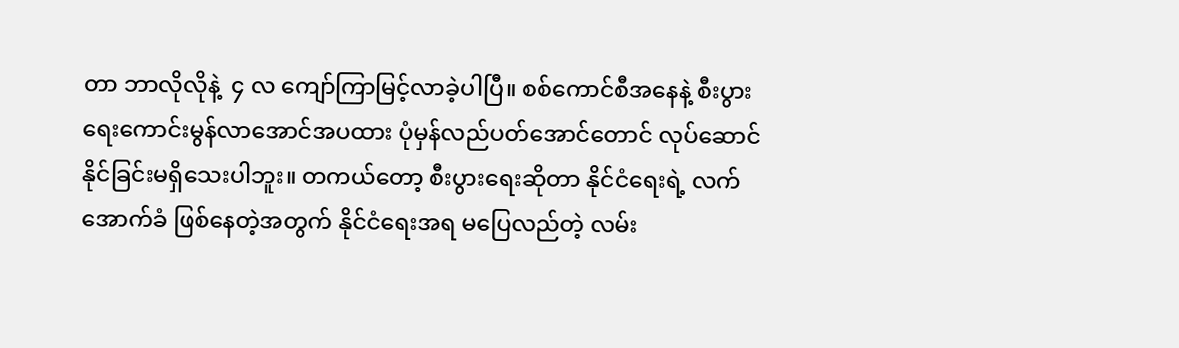တာ ဘာလိုလိုနဲ့  ၄ လ ကျော်ကြာမြင့်လာခဲ့ပါပြီ။ စစ်ကောင်စီအနေနဲ့ စီးပွားရေးကောင်းမွန်လာအောင်အပထား ပုံမှန်လည်ပတ်အောင်တောင် လုပ်ဆောင်နိုင်ခြင်းမရှိသေးပါဘူး။ တကယ်တော့ စီးပွားရေးဆိုတာ နိုင်ငံရေးရဲ့ လက်အောက်ခံ ဖြစ်နေတဲ့အတွက် နိုင်ငံရေးအရ မပြေလည်တဲ့ လမ်း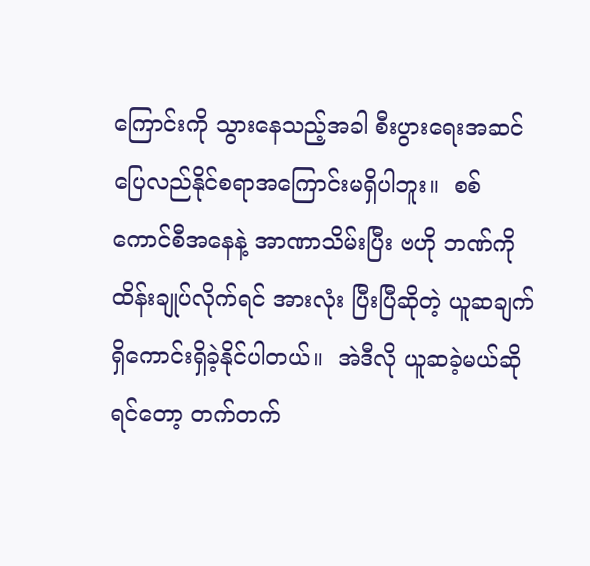ကြောင်းကို သွားနေသည့်အခါ စီးပွားရေးအဆင်ပြေလည်နိုင်စရာအကြောင်းမရှိပါဘူး။  စစ်ကောင်စီအနေနဲ့ အာဏာသိမ်းပြီး ဗဟို ဘဏ်ကို ထိန်းချုပ်လိုက်ရင် အားလုံး ပြီးပြီဆိုတဲ့ ယူဆချက်ရှိကောင်းရှိခဲ့နိုင်ပါတယ်။  အဲဒီလို ယူဆခဲ့မယ်ဆိုရင်တော့ တက်တက်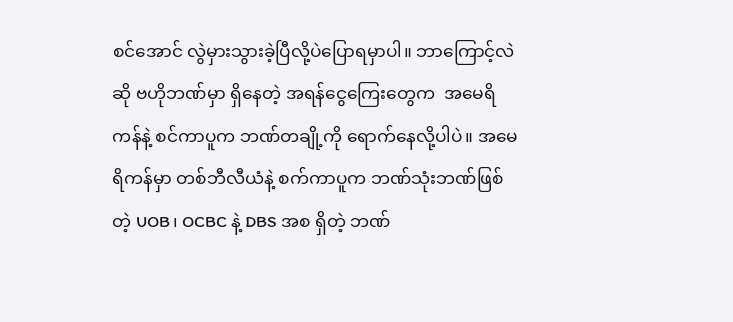စင်အောင် လွဲမှားသွားခဲ့ပြီလို့ပဲပြောရမှာပါ။ ဘာကြောင့်လဲဆို ဗဟိုဘဏ်မှာ ရှိနေတဲ့ အရန်ငွေကြေးတွေက  အမေရိကန်နဲ့ စင်ကာပူက ဘဏ်တချို့ကို ရောက်နေလို့ပါပဲ။ အမေရိကန်မှာ တစ်ဘီလီယံနဲ့ စက်ကာပူက ဘဏ်သုံးဘဏ်ဖြစ်တဲ့ UOB၊ OCBC နဲ့ DBS အစ ရှိတဲ့ ဘဏ်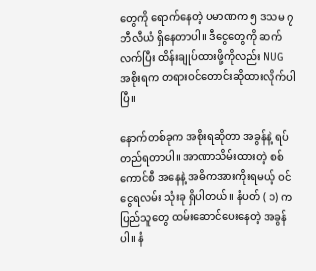တွေကို ရောက်နေတဲ့ ပမာဏက ၅ ဒသမ ၇ ဘီလီယံ ရှိနေတာပါ။ ဒီငွေတွေကို ဆက်လက်ပြီး ထိန်းချုပ်ထားဖို့ကိုလည်း NUG အစိုးရက တရားဝင်တောင်းဆိုထားလိုက်ပါပြီ။

နောက်တစ်ခုက အစိုးရဆိုတာ အခွန်နဲ့ ရပ်တည်ရတာပါ။ အာဏာသိမ်းထားတဲ့ စစ်ကောင်စီ အနေနဲ့ အဓိကအားကိုးရမယ့် ဝင်ငွေရလမ်း သုံးခု ရှိပါတယ်။ နံပတ် ( ၁) က ပြည်သူတွေ ထမ်းဆောင်ပေးနေတဲ့ အခွန်ပါ။ နံ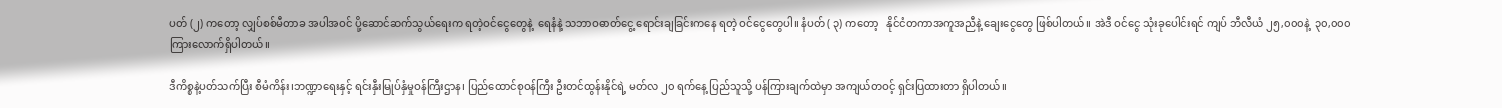ပတ် (၂) ကတော့ လျှပ်စစ်မီတာခ အပါအဝင် ပို့ဆောင်ဆက်သွယ်ရေးက ရတဲ့ဝင်ငွေတွေနဲ့  ရေနံနဲ့ သဘာဝဓာတ်ငွေ့ ရောင်းချခြင်းကနေ ရတဲ့ ဝင်ငွေတွေပါ။ နံပတ် ( ၃) ကတော့   နိုင်ငံတကာအကူအညီနဲ့ ချေးငွေတွေ ဖြစ်ပါတယ်။ အဲဒီ ဝင်ငွေ သုံးခုပေါင်းရင် ကျပ် ဘီလီယံ ၂၅,၀၀၀နဲ့  ၃၀,၀၀၀ ကြားလောက်ရှိပါတယ်။

ဒီကိစ္စနဲ့ပတ်သက်ပြီး စီမံကိန်း၊ဘဏ္ဍာရေးနှင့် ရင်းနှီးမြုပ်နှံမှုဝန်ကြီးဌာန၊ ပြည်ထောင်စုဝန်ကြီး ဦးတင်ထွန်းနိုင်ရဲ့ မတ်လ ၂၀ ရက်နေ့ ပြည်သူသို့ ပန်ကြားချက်ထဲမှာ အကျယ်တဝင့် ရှင်းပြထားတာ ရှိပါတယ်။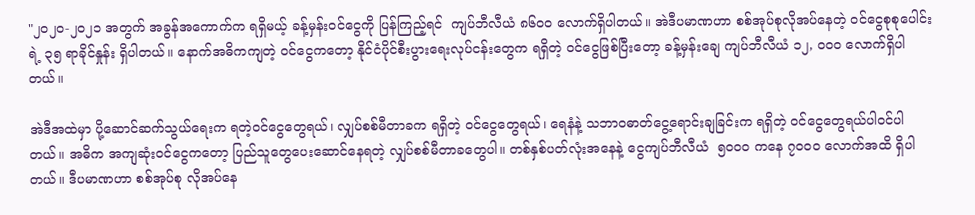"၂၀၂၀-၂၀၂၁ အတွက် အခွန်အကောက်က ရရှိမယ့် ခန့်မှန်းဝင်ငွေကို ပြန်ကြည့်ရင်  ကျပ်ဘီလီယံ ၈၆၀၀ လောက်ရှိပါတယ်။ အဲဒီပမာဏဟာ စစ်အုပ်စုလိုအပ်နေတဲ့ ဝင်ငွေစုစုပေါင်းရဲ့ ၃၅ ရာခိုင်နှုန်း ရှိပါတယ်။ နောက်အဓိကကျတဲ့ ဝင်ငွေကတော့ နိုင်ငံပိုင်စီးပွားရေးလုပ်ငန်းတွေက ရရှိတဲ့ ဝင်ငွေဖြစ်ပြီးတော့ ခန့်မှန်းချေ ကျပ်ဘီလီယံ ၁၂, ၀၀၀ လောက်ရှိပါတယ်။

အဲဒီအထဲမှာ ပို့ဆောင်ဆက်သွယ်ရေးက ရတဲ့ဝင်ငွေတွေရယ်၊ လျှပ်စစ်မီတာခက ရရှိတဲ့ ဝင်ငွေတွေရယ်၊ ရေနံနဲ့ သဘာဝဓာတ်ငွေ့ရောင်းချခြင်းက ရရှိတဲ့ ဝင်ငွေတွေရယ်ပါဝင်ပါတယ်။ အဓိက အကျဆုံးဝင်ငွေကတော့ ပြည်သူတွေပေးဆောင်နေရတဲ့ လျှပ်စစ်မီတာခတွေပါ။ တစ်နှစ်ပတ်လုံးအနေနဲ့ ငွေကျပ်ဘီလီယံ  ၅၀၀၀ ကနေ ၇၀၀၀ လောက်အထိ ရှိပါတယ်။ ဒီပမာဏဟာ စစ်အုပ်စု လိုအပ်နေ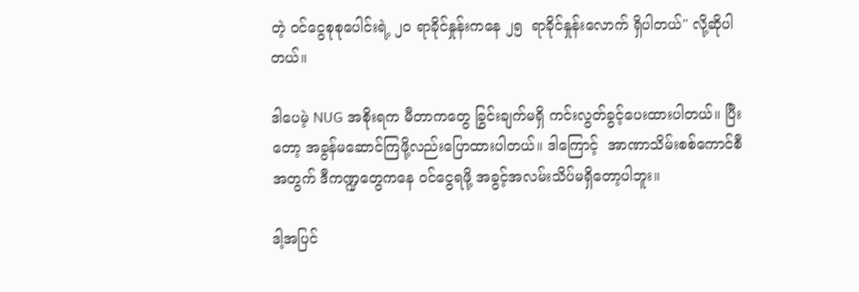တဲ့ ဝင်ငွေစုစုပေါင်းရဲ့ ၂၀ ရာခိုင်နှုန်းကနေ ၂၅  ရာခိုင်နှုန်းလောက် ရှိပါတယ်" လို့ဆိုပါတယ်။

ဒါပေမဲ့ NUG အစိုးရက မီတာကတွေ ခြွင်းချက်မရှိ ကင်းလွတ်ခွင့်ပေးထားပါတယ်။ ပြီးတော့ အခွန်မဆောင်ကြဖို့လည်းပြောထားပါတယ်။ ဒါကြောင့်  အာဏာသိမ်းစစ်ကောင်စီအတွက် ဒီကဏ္ဍတွေကနေ ဝင်ငွေရဖို့ အခွင့်အလမ်းသိပ်မရှိတော့ပါဘူး။

ဒါ့အပြင်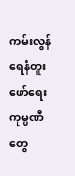ကမ်းလွန်ရေနံတူးဖော်ရေး ကုမ္ပဏီတွေ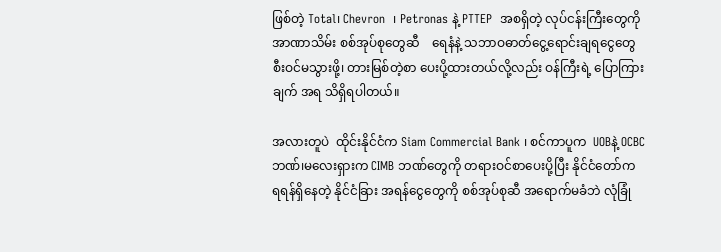ဖြစ်တဲ့ Total၊ Chevron  ၊ Petronas နဲ့ PTTEP  အစရှိတဲ့ လုပ်ငန်းကြီးတွေကို အာဏာသိမ်း စစ်အုပ်စုတွေဆီ    ရေနံနဲ့ သဘာဝဓာတ်ငွေ့ရောင်းချရငွေတွေ စီးဝင်မသွားဖို့၊ တားမြစ်တဲ့စာ ပေးပို့ထားတယ်လို့လည်း ဝန်ကြီးရဲ့ ပြောကြားချက် အရ သိရှိရပါတယ်။

အလားတူပဲ  ထိုင်းနိုင်ငံက Siam Commercial Bank ၊ စင်ကာပူက  UOBနဲ့ OCBC ဘဏ်၊မလေးရှားက CIMB ဘဏ်တွေကို တရားဝင်စာပေးပို့ပြီး နိုင်ငံတော်က ရရန်ရှိနေတဲ့ နိုင်ငံခြား အရန်ငွေတွေကို စစ်အုပ်စုဆီ အရောက်မခံဘဲ လုံခြုံ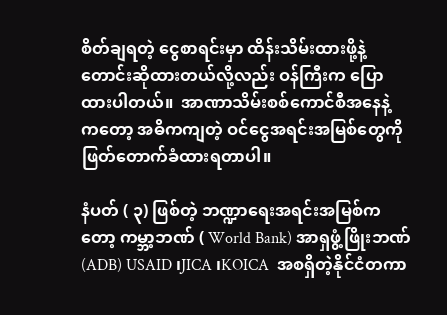စိတ်ချရတဲ့ ငွေစာရင်းမှာ ထိန်းသိမ်းထားဖို့နဲ့ တောင်းဆိုထားတယ်လို့လည်း ဝန်ကြီးက ပြောထားပါတယ်။  အာဏာသိမ်းစစ်ကောင်စီအနေနဲ့ ကတော့ အဓိကကျတဲ့ ဝင်ငွေအရင်းအမြစ်တွေကို ဖြတ်တောက်ခံထားရတာပါ။

နံပတ် ( ၃) ဖြစ်တဲ့ ဘဏ္ဍာရေးအရင်းအမြစ်ကတော့ ကမ္ဘာ့ဘဏ် ( World Bank) အာရှဖွံ့ဖြိုးဘဏ် (ADB) USAID ၊JICA ၊KOICA  အစရှိတဲ့နိုင်ငံတကာ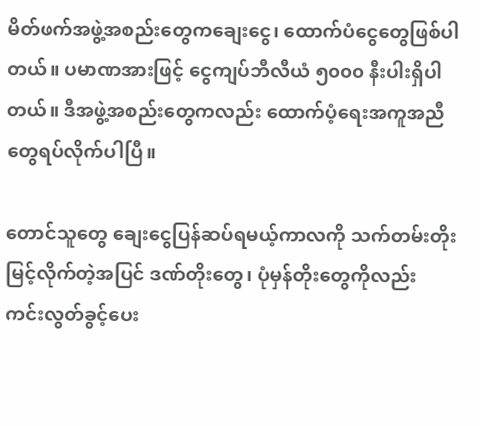မိတ်ဖက်အဖွဲ့အစည်းတွေကချေးငွေ၊ ထောက်ပံငွေတွေဖြစ်ပါတယ်။ ပမာဏအားဖြင့် ငွေကျပ်ဘီလီယံ ၅၀၀၀ နီးပါးရှိပါတယ်။ ဒီအဖွဲ့အစည်းတွေကလည်း ထောက်ပံ့ရေးအကူအညီတွေရပ်လိုက်ပါပြီ။

တောင်သူတွေ ချေးငွေပြန်ဆပ်ရမယ့်ကာလကို သက်တမ်းတိုးမြင့်လိုက်တဲ့အပြင် ဒဏ်တိုးတွေ၊ ပုံမှန်တိုးတွေကိုလည်း ကင်းလွတ်ခွင့်ပေး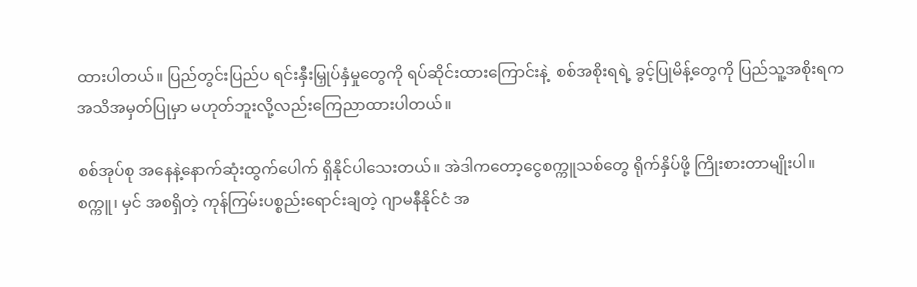ထားပါတယ်။ ပြည်တွင်းပြည်ပ ရင်းနှီးမြှုပ်နှံမှုတွေကို ရပ်ဆိုင်းထားကြောင်းနဲ့  စစ်အစိုးရရဲ့ ခွင့်ပြုမိန့်တွေကို ပြည်သူ့အစိုးရက အသိအမှတ်ပြုမှာ မဟုတ်ဘူးလို့လည်းကြေညာထားပါတယ်။

စစ်အုပ်စု အနေနဲ့နောက်ဆုံးထွက်ပေါက် ရှိနိုင်ပါသေးတယ်။ အဲဒါကတော့ငွေစက္ကူသစ်တွေ ရိုက်နှိပ်ဖို့ ကြိုးစားတာမျိုးပါ။  စက္ကူ၊ မှင် အစရှိတဲ့ ကုန်ကြမ်းပစ္စည်းရောင်းချတဲ့ ဂျာမနီနိုင်ငံ အ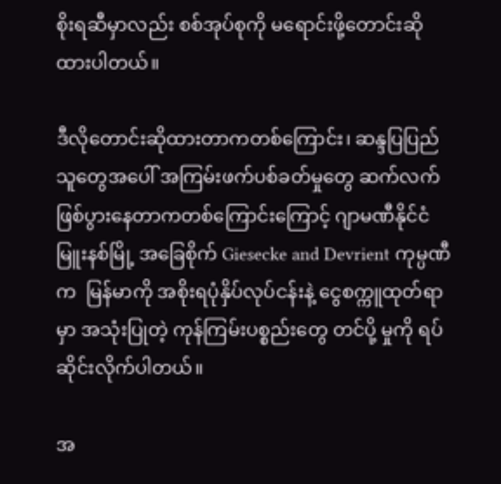စိုးရဆီမှာလည်း စစ်အုပ်စုကို မရောင်းဖို့တောင်းဆိုထားပါတယ်။

ဒီလိုတောင်းဆိုထားတာကတစ်ကြောင်း၊ ဆန္ဒပြပြည်သူတွေအပေါ် အကြမ်းဖက်ပစ်ခတ်မှုတွေ ဆက်လက်ဖြစ်ပွားနေတာကတစ်ကြောင်းကြောင့် ဂျာမဏီနိုင်ငံ မြူးနစ်မြို့ အခြေစိုက် Giesecke and Devrient ကုမ္ပဏီက  မြန်မာကို အစိုးရပုံနှိပ်လုပ်ငန်းနဲ့ ငွေစက္ကူထုတ်ရာမှာ အသုံးပြုတဲ့ ကုန်ကြမ်းပစ္စည်းတွေ တင်ပို့ မှုကို ရပ်ဆိုင်းလိုက်ပါတယ်။

အ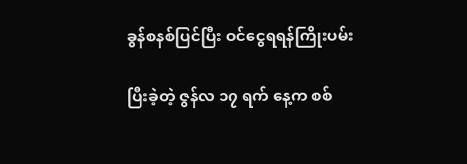ခွန်စနစ်ပြင်ပြီး ဝင်ငွေရရန်ကြိုးပမ်း

ပြီးခဲ့တဲ့ ဇွန်လ ၁၇ ရက် နေ့က စစ်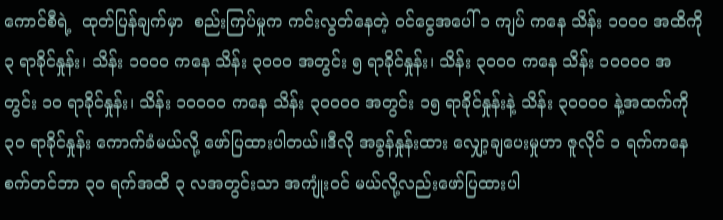ကောင်စီရဲ့  ထုတ်ပြန်ချက်မှာ  စည်းကြပ်မှုက ကင်းလွတ်နေတဲ့ ဝင်ငွေအပေါ် ၁ ကျပ် ကနေ သိန်း ၁၀၀၀ အထိကို ၃ ရာခိုင်နှုန်း၊ သိန်း ၁၀၀၀ ကနေ သိန်း ၃၀၀၀ အတွင်း ၅ ရာခိုင်နှုန်း၊ သိန်း ၃၀၀၀ ကနေ သိန်း ၁၀၀၀၀ အတွင်း ၁၀ ရာခိုင်နှုန်း၊ သိန်း ၁၀၀၀၀ ကနေ သိန်း ၃၀၀၀၀ အတွင်း ၁၅ ရာခိုင်နှုန်းနဲ့ သိန်း ၃၀၀၀၀ နဲ့အထက်ကို ၃၀ ရာခိုင်နှုန်း ကောက်ခံမယ်လို့ ဖော်ပြထားပါတယ်။ဒီလို အခွန်နှုန်းထား လျှော့ချပေးမှုဟာ ဇူလိုင် ၁ ရက်ကနေ  စက်တင်ဘာ ၃၀ ရက်အထိ ၃ လအတွင်းသာ အကျုံးဝင် မယ်လို့လည်းဖော်ပြထားပါ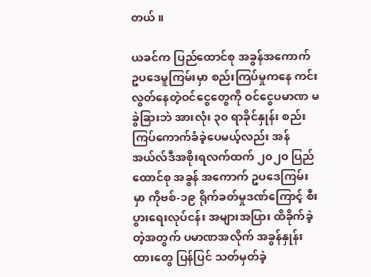တယ်။

ယခင်က ပြည်ထောင်စု အခွန်အကောက် ဥပဒေမူကြမ်းမှာ စည်းကြပ်မှုကနေ ကင်းလွတ်နေတဲ့ဝင်ငွေတွေကို ဝင်ငွေပမာဏ မခွဲခြားဘဲ အားလုံး ၃၀ ရာခိုင်နှုန်း စည်းကြပ်ကောက်ခံခဲ့ပေမယ့်လည်း အန်အယ်လ်ဒီအစိုးရလက်ထက် ၂၀၂၀ ပြည်ထောင်စု အခွန် အကောက် ဥပဒေကြမ်းမှာ ကိုဗစ်-၁၉ ရိုက်ခတ်မှုဒဏ်ကြောင့် စီးပွားရေးလုပ်ငန်း အများအပြား ထိခိုက်ခဲ့တဲ့အတွက် ပမာဏအလိုက် အခွန်နှုန်းထားတွေ ပြန်ပြင် သတ်မှတ်ခဲ့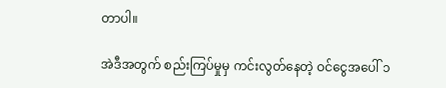တာပါ။

အဲဒီအတွက် စည်းကြပ်မှုမှ ကင်းလွတ်နေတဲ့ ဝင်ငွေအပေါ် ၁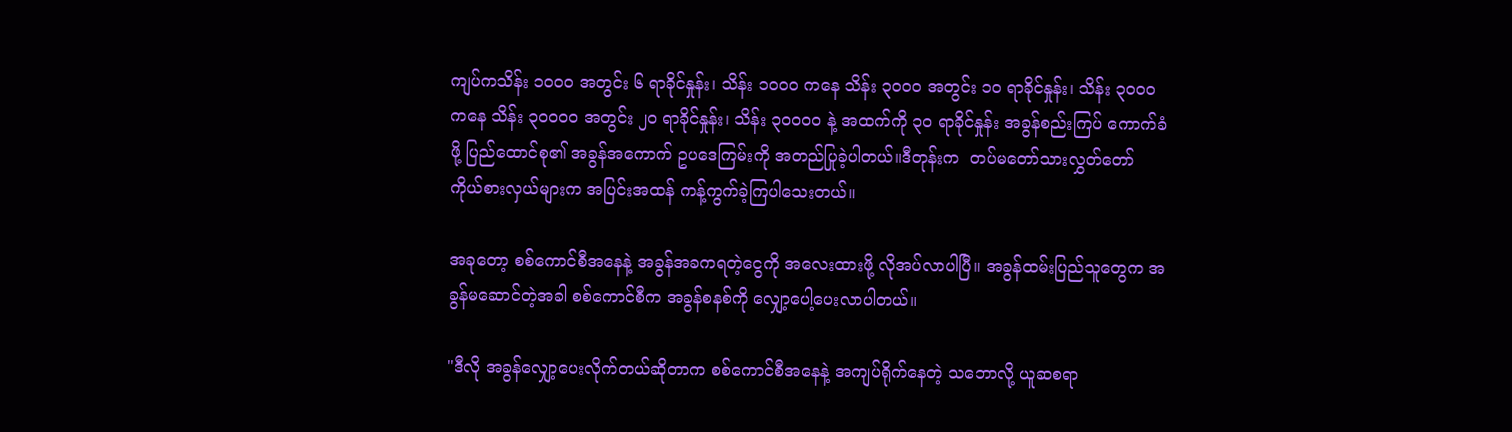ကျပ်ကသိန်း ၁၀၀၀ အတွင်း ၆ ရာခိုင်နှုန်း၊ သိန်း ၁၀၀၀ ကနေ သိန်း ၃၀၀၀ အတွင်း ၁၀ ရာခိုင်နှုန်း၊ သိန်း ၃၀၀၀ ကနေ သိန်း ၃၀၀၀၀ အတွင်း ၂၀ ရာခိုင်နှုန်း၊ သိန်း ၃၀၀၀၀ နဲ့ အထက်ကို ၃၀ ရာခိုင်နှုန်း အခွန်စည်းကြပ် ကောက်ခံဖို့ ပြည်ထောင်စု၏ အခွန်အကောက် ဥပဒေကြမ်းကို အတည်ပြုခဲ့ပါတယ်။ဒီတုန်းက  တပ်မတော်သားလွှတ်တော် ကိုယ်စားလှယ်များက အပြင်းအထန် ကန့်ကွက်ခဲ့ကြပါသေးတယ်။

အခုတော့ စစ်ကောင်စီအနေနဲ့ အခွန်အခကရတဲ့ငွေကို အလေးထားဖို့ လိုအပ်လာပါပြီ။ အခွန်ထမ်းပြည်သူတွေက အခွန်မဆောင်တဲ့အခါ စစ်ကောင်စီက အခွန်စနစ်ကို လျှော့ပေါ့ပေးလာပါတယ်။

"ဒီလို အခွန်လျှော့ပေးလိုက်တယ်ဆိုတာက စစ်ကောင်စီအနေနဲ့ အကျပ်ရိုက်နေတဲ့ သဘောလို့ ယူဆစရာ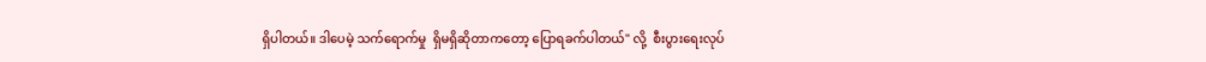ရှိပါတယ်။ ဒါပေမဲ့ သက်ရောက်မှု  ရှိမရှိဆိုတာကတော့ ပြောရခက်ပါတယ်" လို့  စီးပွားရေးလုပ်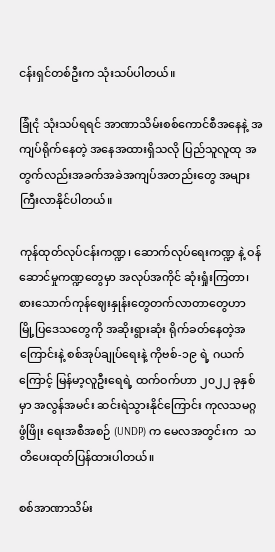ငန်းရှင်တစ်ဦးက သုံးသပ်ပါတယ်။

ခြုံငုံ သုံးသပ်ရရင် အာဏာသိမ်းစစ်ကောင်စီအနေနဲ့ အကျပ်ရိုက်နေတဲ့ အနေအထားရှိသလို ပြည်သူလူထု အတွက်လည်းအခက်အခဲအကျပ်အတည်းတွေ အများကြီးလာနိုင်ပါတယ်။

ကုန်ထုတ်လုပ်ငန်းကဏ္ဍ၊ ဆောက်လုပ်ရေးကဏ္ဍ နဲ့ ဝန်ဆောင်မှုကဏ္ဍတွေမှာ အလုပ်အကိုင် ဆုံးရှုံးကြတာ၊ စားသောက်ကုန်ဈေးနှုန်းတွေတက်လာတာတွေဟာ မြို့ပြဒေသတွေကို အဆိုးရွားဆုံး ရိုက်ခတ်နေတဲ့အကြောင်းနဲ့ စစ်အုပ်ချုပ်ရေးနဲ့ ကိုဗစ်-၁၉ ရဲ့ ဂယက်ကြောင့် မြန်မာ့လူဦးရေရဲ့ ထက်ဝက်ဟာ ၂၀၂၂ ခုနှစ်မှာ အလွန်အမင်း ဆင်းရဲသွားနိုင်ကြောင်း ကုလသမဂ္ဂဖွံဖြိုး ရေးအစီအစဉ် (UNDP) က မေလအတွင်းက  သတိပေးထုတ်ပြန်ထားပါတယ်။

စစ်အာဏာသိမ်း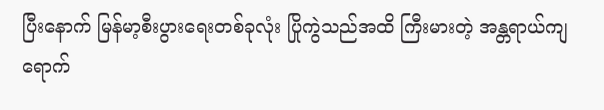ပြီးနောက် မြန်မာ့စီးပွားရေးတစ်ခုလုံး ပြိုကွဲသည်အထိ ကြီးမားတဲ့ အန္တရာယ်ကျရောက်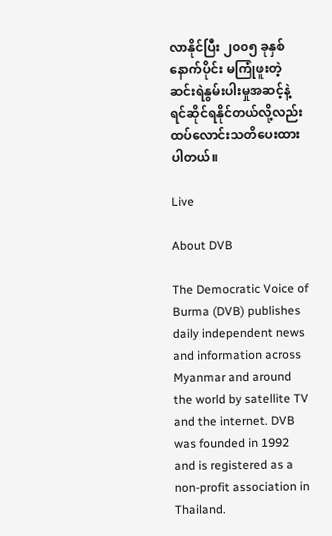လာနိုင်ပြီး ၂၀၀၅ ခုနှစ်နောက်ပိုင်း မကြုံဖူးတဲ့ဆင်းရဲနွမ်းပါးမှုအဆင့်နဲ့ ရင်ဆိုင်ရနိုင်တယ်လို့လည်း ထပ်လောင်းသတိပေးထားပါတယ်။

Live

About DVB

The Democratic Voice of Burma (DVB) publishes daily independent news and information across Myanmar and around the world by satellite TV and the internet. DVB was founded in 1992 and is registered as a non-profit association in Thailand.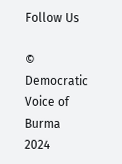Follow Us

© Democratic Voice of Burma 2024